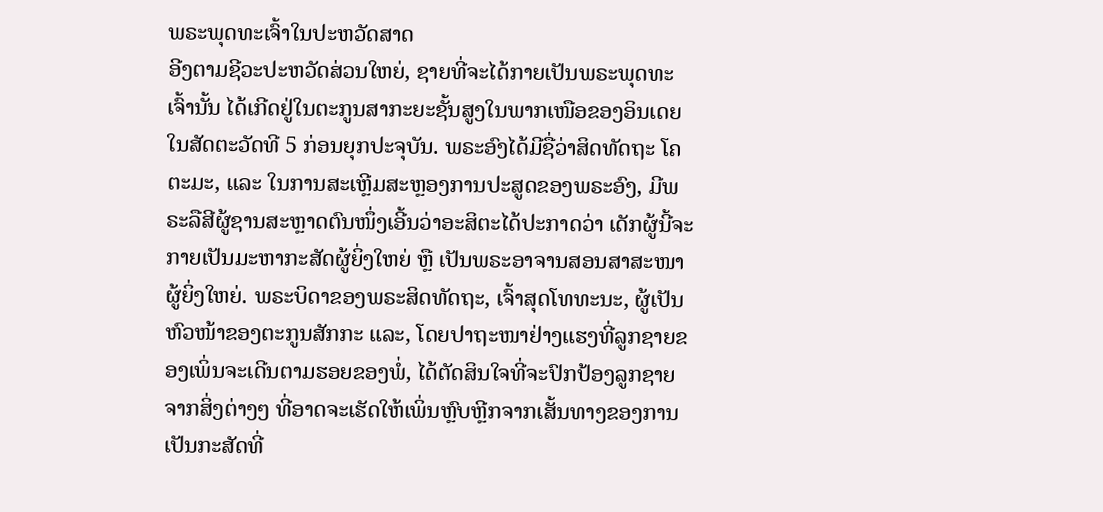ພຣະພຸດທະເຈົ້າໃນປະຫວັດສາດ
ອີງຕາມຊີວະປະຫວັດສ່ວນໃຫຍ່, ຊາຍທີ່ຈະໄດ້ກາຍເປັນພຣະພຸດທະເຈົ້ານັ້ນ ໄດ້ເກີດຢູ່ໃນຕະກູນສາກະຍະຊັ້ນສູງໃນພາກເໜືອຂອງອິນເດຍໃນສັດຕະວັດທີ 5 ກ່ອນຍຸກປະຈຸບັນ. ພຣະອົງໄດ້ມີຊື່ວ່າສິດທັດຖະ ໂຄຕະມະ, ແລະ ໃນການສະເຫຼີມສະຫຼອງການປະສູດຂອງພຣະອົງ, ມີພຣະລືສີຜູ້ຊານສະຫຼາດຕົນໜຶ່ງເອີ້ນວ່າອະສິຕະໄດ້ປະກາດວ່າ ເດັກຜູ້ນີ້ຈະກາຍເປັນມະຫາກະສັດຜູ້ຍິ່ງໃຫຍ່ ຫຼື ເປັນພຣະອາຈານສອນສາສະໜາຜູ້ຍິ່ງໃຫຍ່. ພຣະບິດາຂອງພຣະສິດທັດຖະ, ເຈົ້າສຸດໂທທະນະ, ຜູ້ເປັນຫົວໜ້າຂອງຕະກູນສັກກະ ແລະ, ໂດຍປາຖະໜາຢ່າງແຮງທີ່ລູກຊາຍຂອງເພິ່ນຈະເດີນຕາມຮອຍຂອງພໍ່, ໄດ້ຕັດສິນໃຈທີ່ຈະປົກປ້ອງລູກຊາຍຈາກສິ່ງຕ່າງໆ ທີ່ອາດຈະເຮັດໃຫ້ເພິ່ນຫຼົບຫຼີກຈາກເສັ້ນທາງຂອງການເປັນກະສັດທີ່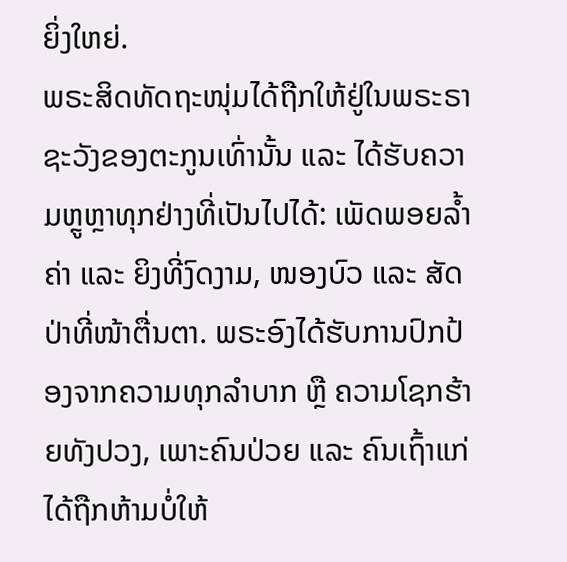ຍິ່ງໃຫຍ່.
ພຣະສິດທັດຖະໜຸ່ມໄດ້ຖືກໃຫ້ຢູ່ໃນພຣະຣາຊະວັງຂອງຕະກູນເທົ່ານັ້ນ ແລະ ໄດ້ຮັບຄວາມຫຼູຫຼາທຸກຢ່າງທີ່ເປັນໄປໄດ້: ເພັດພອຍລ້ຳຄ່າ ແລະ ຍິງທີ່ງົດງາມ, ໜອງບົວ ແລະ ສັດປ່າທີ່ໜ້າຕື່ນຕາ. ພຣະອົງໄດ້ຮັບການປົກປ້ອງຈາກຄວາມທຸກລຳບາກ ຫຼື ຄວາມໂຊກຮ້າຍທັງປວງ, ເພາະຄົນປ່ວຍ ແລະ ຄົນເຖົ້າແກ່ໄດ້ຖືກຫ້າມບໍ່ໃຫ້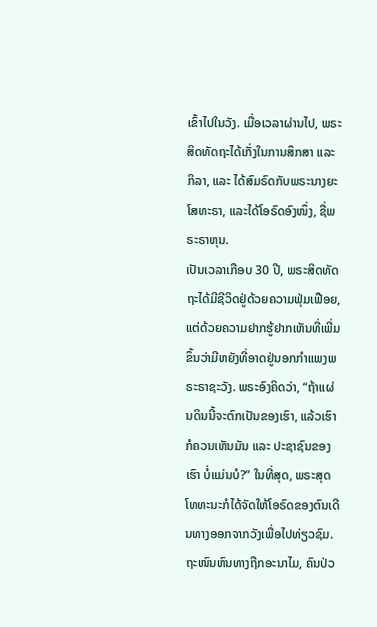ເຂົ້າໄປໃນວັງ. ເມື່ອເວລາຜ່ານໄປ, ພຣະສິດທັດຖະໄດ້ເກັ່ງໃນການສຶກສາ ແລະ ກິລາ, ແລະ ໄດ້ສົມຣົດກັບພຣະນາງຍະໂສທະຣາ, ແລະໄດ້ໂອຣົດອົງໜຶ່ງ, ຊື່ພຣະຣາຫຸນ.
ເປັນເວລາເກືອບ 30 ປີ, ພຣະສິດທັດຖະໄດ້ມີຊີວິດຢູ່ດ້ວຍຄວາມຟຸ່ມເຟືອຍ, ແຕ່ດ້ວຍຄວາມຢາກຮູ້ຢາກເຫັນທີ່ເພີ່ມຂຶ້ນວ່າມີຫຍັງທີ່ອາດຢູ່ນອກກໍາແພງພຣະຣາຊະວັງ. ພຣະອົງຄິດວ່າ, “ຖ້າແຜ່ນດິນນີ້ຈະຕົກເປັນຂອງເຮົາ, ແລ້ວເຮົາກໍຄວນເຫັນມັນ ແລະ ປະຊາຊົນຂອງເຮົາ ບໍ່ແມ່ນບໍ?” ໃນທີ່ສຸດ, ພຣະສຸດໂທທະນະກໍໄດ້ຈັດໃຫ້ໂອຣົດຂອງຕົນເດີນທາງອອກຈາກວັງເພື່ອໄປທ່ຽວຊົມ. ຖະໜົນຫົນທາງຖືກອະນາໄມ, ຄົນປ່ວ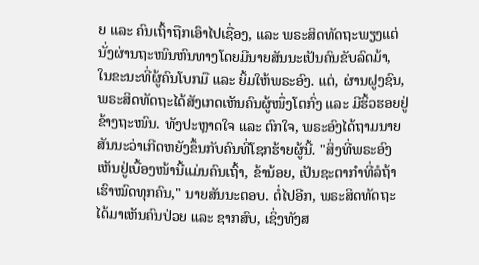ຍ ແລະ ຄົນເຖົ້າຖືກເອົາໄປເຊື່ອງ, ແລະ ພຣະສິດທັດຖະພຽງແຕ່ນັ່ງຜ່ານຖະໜົນຫົນທາງໂດຍມີນາຍສັນນະເປັນຄົນຂັບລົດມ້າ, ໃນຂະນະທີ່ຜູ້ຄົນໂບກມື ແລະ ຍິ້ມໃຫ້ພຣະອົງ. ແຕ່, ຜ່ານຝູງຊົນ, ພຣະສິດທັດຖະໄດ້ສັງເກດເຫັນຄົນຜູ້ໜຶ່ງໂຕກົ່ງ ແລະ ມີຮິ້ວຮອຍຢູ່ຂ້າງຖະໜົນ. ທັງປະຫຼາດໃຈ ແລະ ຕົກໃຈ, ພຣະອົງໄດ້ຖາມນາຍສັນນະວ່າເກີດຫຍັງຂຶ້ນກັບຄົນທີ່ໂຊກຮ້າຍຜູ້ນີ້. "ສິ່ງທີ່ພຣະອົງເຫັນຢູ່ເບື້ອງໜ້ານີ້ແມ່ນຄົນເຖົ້າ, ຂ້ານ້ອຍ, ເປັນຊະຕາກຳທີ່ລໍຖ້າເຮົາໝົດທຸກຄົນ," ນາຍສັນນະຕອບ. ຕໍ່ໄປອີກ, ພຣະສິດທັດຖະໄດ້ມາເຫັນຄົນປ່ວຍ ແລະ ຊາກສົບ, ເຊິ່ງທັງສ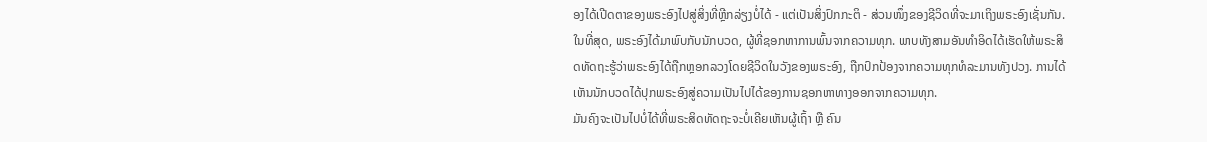ອງໄດ້ເປີດຕາຂອງພຣະອົງໄປສູ່ສິ່ງທີ່ຫຼີກລ່ຽງບໍ່ໄດ້ - ແຕ່ເປັນສິ່ງປົກກະຕິ - ສ່ວນໜຶ່ງຂອງຊີວິດທີ່ຈະມາເຖິງພຣະອົງເຊັ່ນກັນ.
ໃນທີ່ສຸດ, ພຣະອົງໄດ້ມາພົບກັບນັກບວດ, ຜູ້ທີ່ຊອກຫາການພົ້ນຈາກຄວາມທຸກ. ພາບທັງສາມອັນທໍາອິດໄດ້ເຮັດໃຫ້ພຣະສິດທັດຖະຮູ້ວ່າພຣະອົງໄດ້ຖືກຫຼອກລວງໂດຍຊີວິດໃນວັງຂອງພຣະອົງ, ຖືກປົກປ້ອງຈາກຄວາມທຸກທໍລະມານທັງປວງ. ການໄດ້ເຫັນນັກບວດໄດ້ປຸກພຣະອົງສູ່ຄວາມເປັນໄປໄດ້ຂອງການຊອກຫາທາງອອກຈາກຄວາມທຸກ.
ມັນຄົງຈະເປັນໄປບໍ່ໄດ້ທີ່ພຣະສິດທັດຖະຈະບໍ່ເຄີຍເຫັນຜູ້ເຖົ້າ ຫຼື ຄົນ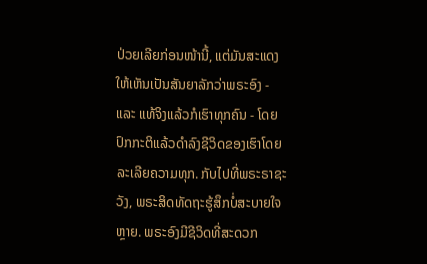ປ່ວຍເລີຍກ່ອນໜ້ານີ້, ແຕ່ມັນສະແດງໃຫ້ເຫັນເປັນສັນຍາລັກວ່າພຣະອົງ - ແລະ ແທ້ຈິງແລ້ວກໍເຮົາທຸກຄົນ - ໂດຍປົກກະຕິແລ້ວດໍາລົງຊີວິດຂອງເຮົາໂດຍລະເລີຍຄວາມທຸກ. ກັບໄປທີ່ພຣະຣາຊະວັງ, ພຣະສິດທັດຖະຮູ້ສຶກບໍ່ສະບາຍໃຈຫຼາຍ. ພຣະອົງມີຊີວິດທີ່ສະດວກ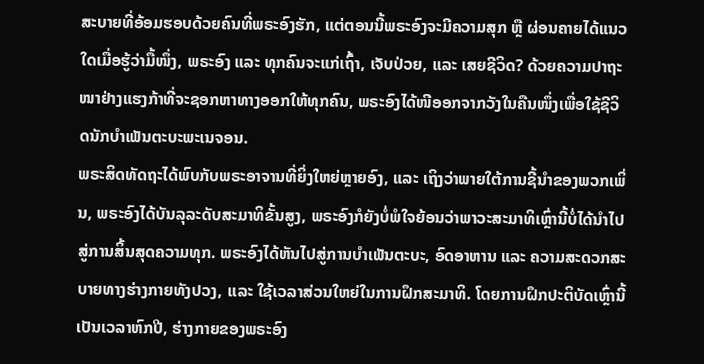ສະບາຍທີ່ອ້ອມຮອບດ້ວຍຄົນທີ່ພຣະອົງຮັກ, ແຕ່ຕອນນີ້ພຣະອົງຈະມີຄວາມສຸກ ຫຼື ຜ່ອນຄາຍໄດ້ແນວໃດເມື່ອຮູ້ວ່າມື້ໜຶ່ງ, ພຣະອົງ ແລະ ທຸກຄົນຈະແກ່ເຖົ້າ, ເຈັບປ່ວຍ, ແລະ ເສຍຊີວິດ? ດ້ວຍຄວາມປາຖະໜາຢ່າງແຮງກ້າທີ່ຈະຊອກຫາທາງອອກໃຫ້ທຸກຄົນ, ພຣະອົງໄດ້ໜີອອກຈາກວັງໃນຄືນໜຶ່ງເພື່ອໃຊ້ຊີວິດນັກບຳເພັນຕະບະພະເນຈອນ.
ພຣະສິດທັດຖະໄດ້ພົບກັບພຣະອາຈານທີ່ຍິ່ງໃຫຍ່ຫຼາຍອົງ, ແລະ ເຖິງວ່າພາຍໃຕ້ການຊີ້ນໍາຂອງພວກເພິ່ນ, ພຣະອົງໄດ້ບັນລຸລະດັບສະມາທິຂັ້ນສູງ, ພຣະອົງກໍຍັງບໍ່ພໍໃຈຍ້ອນວ່າພາວະສະມາທິເຫຼົ່ານີ້ບໍ່ໄດ້ນໍາໄປສູ່ການສິ້ນສຸດຄວາມທຸກ. ພຣະອົງໄດ້ຫັນໄປສູ່ການບຳເພັນຕະບະ, ອົດອາຫານ ແລະ ຄວາມສະດວກສະບາຍທາງຮ່າງກາຍທັງປວງ, ແລະ ໃຊ້ເວລາສ່ວນໃຫຍ່ໃນການຝຶກສະມາທິ. ໂດຍການຝຶກປະຕິບັດເຫຼົ່ານີ້ເປັນເວລາຫົກປີ, ຮ່າງກາຍຂອງພຣະອົງ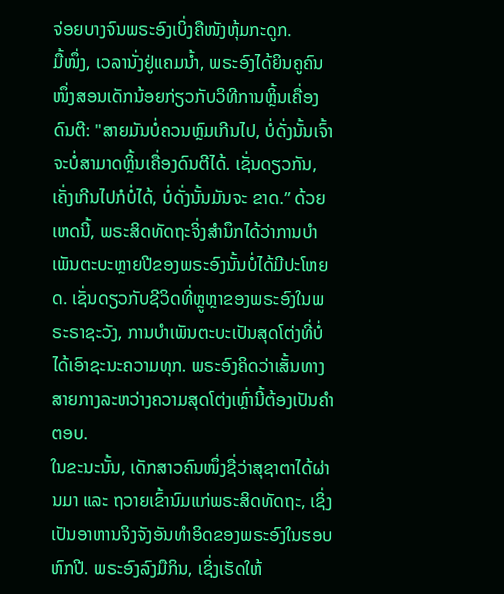ຈ່ອຍບາງຈົນພຣະອົງເບິ່ງຄືໜັງຫຸ້ມກະດູກ.
ມື້ໜຶ່ງ, ເວລານັ່ງຢູ່ແຄມນ້ຳ, ພຣະອົງໄດ້ຍິນຄູຄົນໜຶ່ງສອນເດັກນ້ອຍກ່ຽວກັບວິທີການຫຼິ້ນເຄື່ອງດົນຕີ: "ສາຍມັນບໍ່ຄວນຫຼົມເກີນໄປ, ບໍ່ດັ່ງນັ້ນເຈົ້າຈະບໍ່ສາມາດຫຼິ້ນເຄື່ອງດົນຕີໄດ້. ເຊັ່ນດຽວກັນ, ເຄັ່ງເກີນໄປກໍບໍ່ໄດ້, ບໍ່ດັ່ງນັ້ນມັນຈະ ຂາດ.” ດ້ວຍເຫດນີ້, ພຣະສິດທັດຖະຈິ່ງສຳນຶກໄດ້ວ່າການບຳເພັນຕະບະຫຼາຍປີຂອງພຣະອົງນັ້ນບໍ່ໄດ້ມີປະໂຫຍດ. ເຊັ່ນດຽວກັບຊີວິດທີ່ຫຼູຫຼາຂອງພຣະອົງໃນພຣະຣາຊະວັງ, ການບຳເພັນຕະບະເປັນສຸດໂຕ່ງທີ່ບໍ່ໄດ້ເອົາຊະນະຄວາມທຸກ. ພຣະອົງຄິດວ່າເສັ້ນທາງສາຍກາງລະຫວ່າງຄວາມສຸດໂຕ່ງເຫຼົ່ານີ້ຕ້ອງເປັນຄໍາຕອບ.
ໃນຂະນະນັ້ນ, ເດັກສາວຄົນໜຶ່ງຊື່ວ່າສຸຊາຕາໄດ້ຜ່ານມາ ແລະ ຖວາຍເຂົ້ານົມແກ່ພຣະສິດທັດຖະ, ເຊິ່ງເປັນອາຫານຈິງຈັງອັນທຳອິດຂອງພຣະອົງໃນຮອບຫົກປີ. ພຣະອົງລົງມືກິນ, ເຊິ່ງເຮັດໃຫ້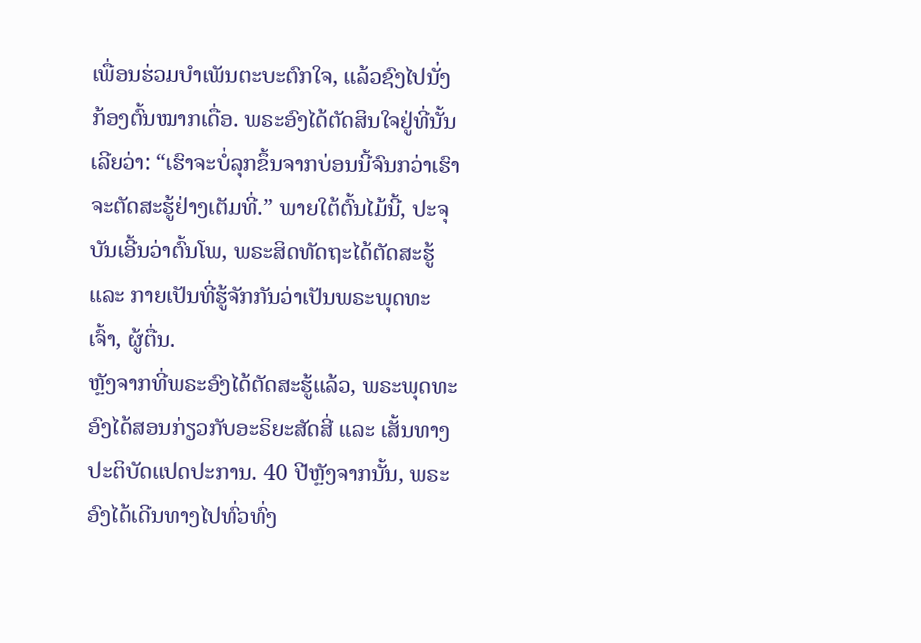ເພື່ອນຮ່ວມບຳເພັນຕະບະຕົກໃຈ, ແລ້ວຊົງໄປນັ່ງກ້ອງຕົ້ນໝາກເດື່ອ. ພຣະອົງໄດ້ຕັດສິນໃຈຢູ່ທີ່ນັ້ນເລີຍວ່າ: “ເຮົາຈະບໍ່ລຸກຂຶ້ນຈາກບ່ອນນີ້ຈົນກວ່າເຮົາຈະຕັດສະຮູ້ຢ່າງເຕັມທີ່.” ພາຍໃຕ້ຕົ້ນໄມ້ນີ້, ປະຈຸບັນເອີ້ນວ່າຕົ້ນໂພ, ພຣະສິດທັດຖະໄດ້ຕັດສະຮູ້ ແລະ ກາຍເປັນທີ່ຮູ້ຈັກກັນວ່າເປັນພຣະພຸດທະເຈົ້າ, ຜູ້ຕື່ນ.
ຫຼັງຈາກທີ່ພຣະອົງໄດ້ຕັດສະຮູ້ແລ້ວ, ພຣະພຸດທະອົງໄດ້ສອນກ່ຽວກັບອະຣິຍະສັດສີ່ ແລະ ເສັ້ນທາງປະຕິບັດແປດປະການ. 40 ປີຫຼັງຈາກນັ້ນ, ພຣະອົງໄດ້ເດີນທາງໄປທົ່ວທົ່ງ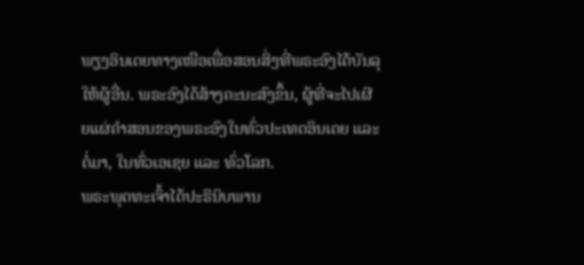ພຽງອິນເດຍທາງເໜືອເພື່ອສອນສິ່ງທີ່ພຣະອົງໄດ້ບັນລຸໃຫ້ຜູ້ອື່ນ. ພຣະອົງໄດ້ສ້າງຄະນະສົງຂຶ້ນ, ຜູ້ທີ່ຈະໄປເຜີຍແຜ່ຄໍາສອນຂອງພຣະອົງໃນທົ່ວປະເທດອິນເດຍ ແລະ ຕໍ່ມາ, ໃນທົ່ວເອເຊຍ ແລະ ທົ່ວໂລກ.
ພຣະພຸດທະເຈົ້າໄດ້ປະຣິນິບພານ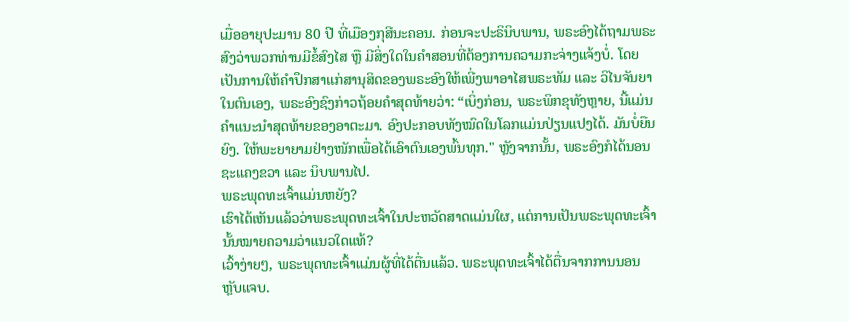ເມື່ອອາຍຸປະມານ 80 ປີ ທີ່ເມືອງກຸສີນະຄອນ. ກ່ອນຈະປະຣິນິບພານ, ພຣະອົງໄດ້ຖາມພຣະສົງວ່າພວກທ່ານມີຂໍ້ສົງໄສ ຫຼື ມີສິ່ງໃດໃນຄໍາສອນທີ່ຕ້ອງການຄວາມກະຈ່າງແຈ້ງບໍ່. ໂດຍເປັນການໃຫ້ຄຳປຶກສາແກ່ສານຸສິດຂອງພຣະອົງໃຫ້ເພີ່ງພາອາໄສພຣະທັມ ແລະ ວິໄນຈັນຍາໃນຕົນເອງ, ພຣະອົງຊົງກ່າວຖ້ອຍຄຳສຸດທ້າຍວ່າ: “ເບິ່ງກ່ອນ, ພຣະພິກຂຸທັງຫຼາຍ, ນີ້ແມ່ນຄຳແນະນຳສຸດທ້າຍຂອງອາຕະມາ. ອົງປະກອບທັງໝົດໃນໂລກແມ່ນປ່ຽນແປງໄດ້. ມັນບໍ່ຍືນຍົງ. ໃຫ້ພະຍາຍາມຢ່າງໜັກເພື່ອໄດ້ເອົາຕົນເອງພົ້ນທຸກ." ຫຼັງຈາກນັ້ນ, ພຣະອົງກໍໄດ້ນອນຊະແຄງຂວາ ແລະ ນິບພານໄປ.
ພຣະພຸດທະເຈົ້າແມ່ນຫຍັງ?
ເຮົາໄດ້ເຫັນແລ້ວວ່າພຣະພຸດທະເຈົ້າໃນປະຫວັດສາດແມ່ນໃຜ, ແຕ່ການເປັນພຣະພຸດທະເຈົ້ານັ້ນໝາຍຄວາມວ່າແນວໃດແທ້?
ເວົ້າງ່າຍໆ, ພຣະພຸດທະເຈົ້າແມ່ນຜູ້ທີ່ໄດ້ຕື່ນແລ້ວ. ພຣະພຸດທະເຈົ້າໄດ້ຕື່ນຈາກການນອນຫຼັບແຈບ.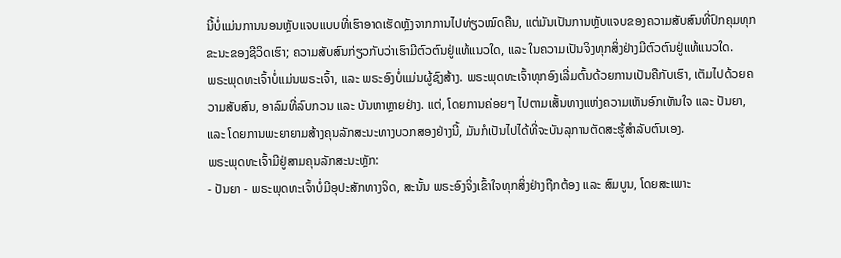ນີ້ບໍ່ແມ່ນການນອນຫຼັບແຈບແບບທີ່ເຮົາອາດເຮັດຫຼັງຈາກການໄປທ່ຽວໝົດຄືນ, ແຕ່ມັນເປັນການຫຼັບແຈບຂອງຄວາມສັບສົນທີ່ປົກຄຸມທຸກຂະນະຂອງຊີວິດເຮົາ; ຄວາມສັບສົນກ່ຽວກັບວ່າເຮົາມີຕົວຕົນຢູ່ແທ້ແນວໃດ, ແລະ ໃນຄວາມເປັນຈິງທຸກສິ່ງຢ່າງມີຕົວຕົນຢູ່ແທ້ແນວໃດ.
ພຣະພຸດທະເຈົ້າບໍ່ແມ່ນພຣະເຈົ້າ, ແລະ ພຣະອົງບໍ່ແມ່ນຜູ້ຊົງສ້າງ. ພຣະພຸດທະເຈົ້າທຸກອົງເລີ່ມຕົ້ນດ້ວຍການເປັນຄືກັບເຮົາ, ເຕັມໄປດ້ວຍຄວາມສັບສົນ, ອາລົມທີ່ລົບກວນ ແລະ ບັນຫາຫຼາຍຢ່າງ. ແຕ່, ໂດຍການຄ່ອຍໆ ໄປຕາມເສັ້ນທາງແຫ່ງຄວາມເຫັນອົກເຫັນໃຈ ແລະ ປັນຍາ, ແລະ ໂດຍການພະຍາຍາມສ້າງຄຸນລັກສະນະທາງບວກສອງຢ່າງນີ້, ມັນກໍເປັນໄປໄດ້ທີ່ຈະບັນລຸການຕັດສະຮູ້ສຳລັບຕົນເອງ.
ພຣະພຸດທະເຈົ້າມີຢູ່ສາມຄຸນລັກສະນະຫຼັກ:
- ປັນຍາ - ພຣະພຸດທະເຈົ້າບໍ່ມີອຸປະສັກທາງຈິດ, ສະນັ້ນ ພຣະອົງຈິ່ງເຂົ້າໃຈທຸກສິ່ງຢ່າງຖືກຕ້ອງ ແລະ ສົມບູນ, ໂດຍສະເພາະ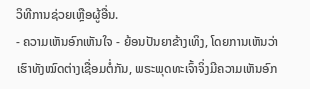ວິທີການຊ່ວຍເຫຼືອຜູ້ອື່ນ.
- ຄວາມເຫັນອົກເຫັນໃຈ - ຍ້ອນປັນຍາຂ້າງເທິງ, ໂດຍການເຫັນວ່າເຮົາທັງໝົດຕ່າງເຊື່ອມຕໍ່ກັນ, ພຣະພຸດທະເຈົ້າຈິ່ງມີຄວາມເຫັນອົກ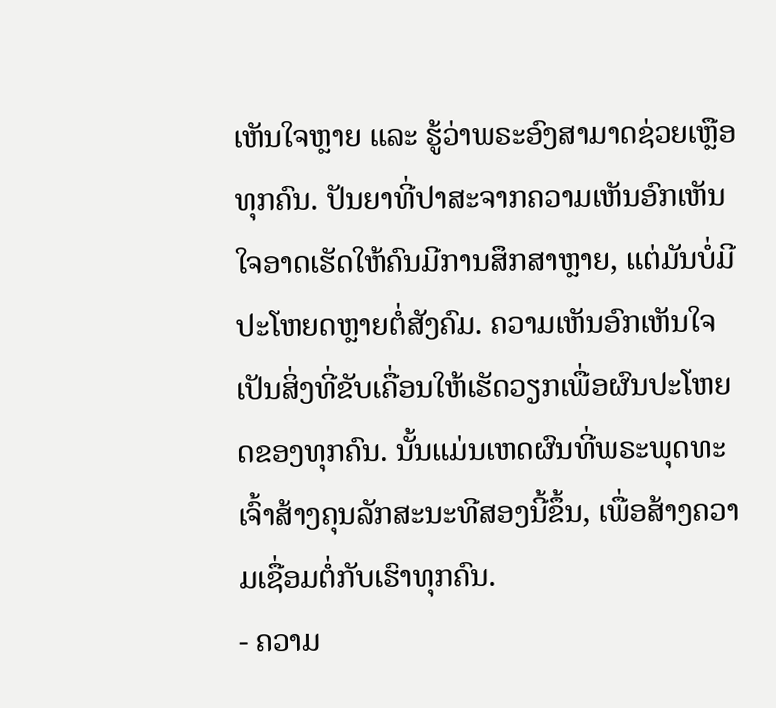ເຫັນໃຈຫຼາຍ ແລະ ຮູ້ວ່າພຣະອົງສາມາດຊ່ວຍເຫຼືອທຸກຄົນ. ປັນຍາທີ່ປາສະຈາກຄວາມເຫັນອົກເຫັນໃຈອາດເຮັດໃຫ້ຄົນມີການສຶກສາຫຼາຍ, ແຕ່ມັນບໍ່ມີປະໂຫຍດຫຼາຍຕໍ່ສັງຄົມ. ຄວາມເຫັນອົກເຫັນໃຈເປັນສິ່ງທີ່ຂັບເຄື່ອນໃຫ້ເຮັດວຽກເພື່ອຜົນປະໂຫຍດຂອງທຸກຄົນ. ນັ້ນແມ່ນເຫດຜົນທີ່ພຣະພຸດທະເຈົ້າສ້າງຄຸນລັກສະນະທີສອງນີ້ຂຶ້ນ, ເພື່ອສ້າງຄວາມເຊື່ອມຕໍ່ກັບເຮົາທຸກຄົນ.
- ຄວາມ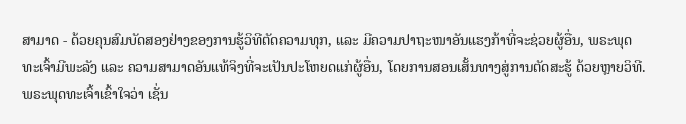ສາມາດ - ດ້ວຍຄຸນສົມບັດສອງຢ່າງຂອງການຮູ້ວິທີຕັດຄວາມທຸກ, ແລະ ມີຄວາມປາຖະໜາອັນແຮງກ້າທີ່ຈະຊ່ວຍຜູ້ອື່ນ, ພຣະພຸດທະເຈົ້າມີພະລັງ ແລະ ຄວາມສາມາດອັນແທ້ຈິງທີ່ຈະເປັນປະໂຫຍດແກ່ຜູ້ອື່ນ, ໂດຍການສອນເສັ້ນທາງສູ່ການຕັດສະຮູ້ ດ້ວຍຫຼາຍວິທີ.
ພຣະພຸດທະເຈົ້າເຂົ້າໃຈວ່າ ເຊັ່ນ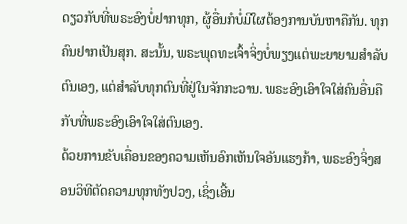ດຽວກັບທີ່ພຣະອົງບໍ່ຢາກທຸກ, ຜູ້ອື່ນກໍບໍ່ມີໃຜຕ້ອງການບັນຫາຄືກັນ. ທຸກຄົນຢາກເປັນສຸກ. ສະນັ້ນ, ພຣະພຸດທະເຈົ້າຈິ່ງບໍ່ພຽງແຕ່ພະຍາຍາມສໍາລັບຕົນເອງ, ແຕ່ສໍາລັບທຸກຕົນທີ່ຢູ່ໃນຈັກກະວານ. ພຣະອົງເອົາໃຈໃສ່ຄົນອື່ນຄືກັບທີ່ພຣະອົງເອົາໃຈໃສ່ຕົນເອງ.
ດ້ວຍການຂັບເຄື່ອນຂອງຄວາມເຫັນອົກເຫັນໃຈອັນແຮງກ້າ, ພຣະອົງຈິ່ງສອນວິທີຕັດຄວາມທຸກທັງປວງ, ເຊິ່ງເອີ້ນ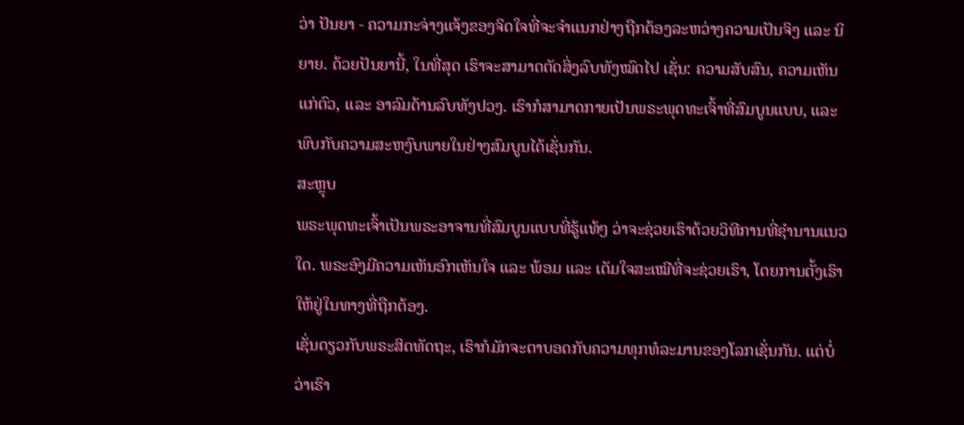ວ່າ ປັນຍາ - ຄວາມກະຈ່າງແຈ້ງຂອງຈິດໃຈທີ່ຈະຈໍາແນກຢ່າງຖືກຕ້ອງລະຫວ່າງຄວາມເປັນຈິງ ແລະ ນິຍາຍ. ດ້ວຍປັນຍານີ້, ໃນທີ່ສຸດ ເຮົາຈະສາມາດຕັດສິ່ງລົບທັງໝົດໄປ ເຊັ່ນ: ຄວາມສັບສົນ, ຄວາມເຫັນແກ່ຕົວ, ແລະ ອາລົມດ້ານລົບທັງປວງ. ເຮົາກໍສາມາດກາຍເປັນພຣະພຸດທະເຈົ້າທີ່ສົມບູນແບບ, ແລະ ພົບກັບຄວາມສະຫງົບພາຍໃນຢ່າງສົມບູນໄດ້ເຊັ່ນກັນ.
ສະຫຼຸບ
ພຣະພຸດທະເຈົ້າເປັນພຣະອາຈານທີ່ສົມບູນແບບທີ່ຮູ້ແທ້ໆ ວ່າຈະຊ່ວຍເຮົາດ້ວຍວິທີການທີ່ຊໍານານແນວໃດ. ພຣະອົງມີຄວາມເຫັນອົກເຫັນໃຈ ແລະ ພ້ອມ ແລະ ເຕັມໃຈສະເໝີທີ່ຈະຊ່ວຍເຮົາ, ໂດຍການຕັ້ງເຮົາໃຫ້ຢູ່ໃນທາງທີ່ຖືກຕ້ອງ.
ເຊັ່ນດຽວກັບພຣະສິດທັດຖະ, ເຮົາກໍມັກຈະຕາບອດກັບຄວາມທຸກທໍລະມານຂອງໂລກເຊັ່ນກັນ. ແຕ່ບໍ່ວ່າເຮົາ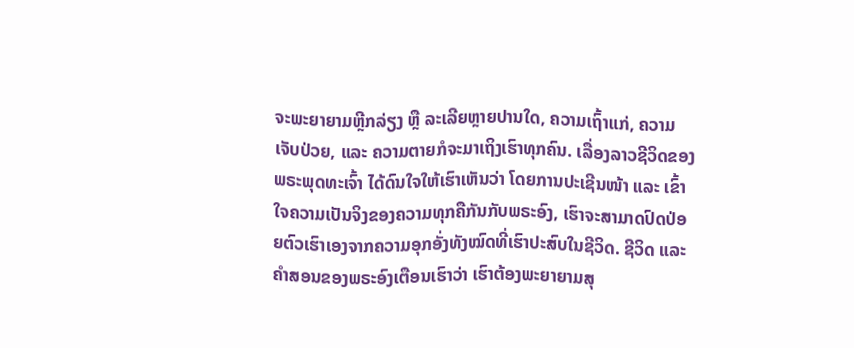ຈະພະຍາຍາມຫຼີກລ່ຽງ ຫຼື ລະເລີຍຫຼາຍປານໃດ, ຄວາມເຖົ້າແກ່, ຄວາມເຈັບປ່ວຍ, ແລະ ຄວາມຕາຍກໍຈະມາເຖິງເຮົາທຸກຄົນ. ເລື່ອງລາວຊີວິດຂອງພຣະພຸດທະເຈົ້າ ໄດ້ດົນໃຈໃຫ້ເຮົາເຫັນວ່າ ໂດຍການປະເຊີນໜ້າ ແລະ ເຂົ້າໃຈຄວາມເປັນຈິງຂອງຄວາມທຸກຄືກັນກັບພຣະອົງ, ເຮົາຈະສາມາດປົດປ່ອຍຕົວເຮົາເອງຈາກຄວາມອຸກອັ່ງທັງໝົດທີ່ເຮົາປະສົບໃນຊີວິດ. ຊີວິດ ແລະ ຄໍາສອນຂອງພຣະອົງເຕືອນເຮົາວ່າ ເຮົາຕ້ອງພະຍາຍາມສຸ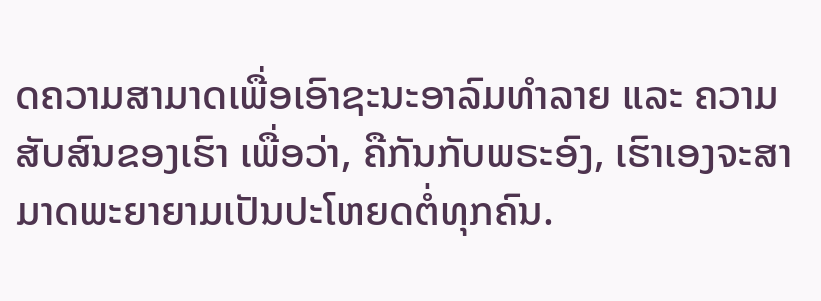ດຄວາມສາມາດເພື່ອເອົາຊະນະອາລົມທຳລາຍ ແລະ ຄວາມສັບສົນຂອງເຮົາ ເພື່ອວ່າ, ຄືກັນກັບພຣະອົງ, ເຮົາເອງຈະສາມາດພະຍາຍາມເປັນປະໂຫຍດຕໍ່ທຸກຄົນ.